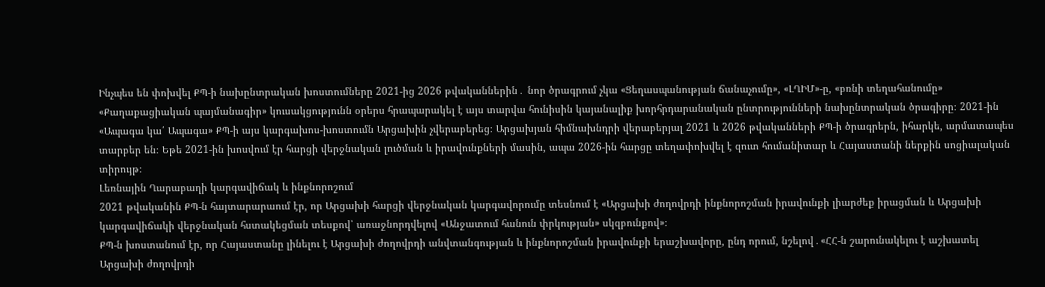Ինչպես են փոխվել ՔՊ-ի նախընտրական խոստումները 2021-ից 2026 թվականներին․ նոր ծրագրում չկա «Ցեղասպանության ճանաչումը», «ԼՂԻՄ»-ը, «բռնի տեղահանումը»
«Քաղաքացիական պայմանագիր» կուսակցությունն օրերս հրապարակել է այս տարվա հունիսին կայանալիք խորհրդարանական ընտրությունների նախընտրական ծրագիրը։ 2021-ին «Ապագա կա՛ Ապագա» ՔՊ-ի այս կարգախոս-խոստումն Արցախին չվերաբերեց։ Արցախյան հիմնախնդրի վերաբերյալ 2021 և 2026 թվականների ՔՊ-ի ծրագրերն, իհարկե, արմատապես տարբեր են։ Եթե 2021-ին խոսվում էր հարցի վերջնական լուծման և իրավունքների մասին, ապա 2026-ին հարցը տեղափոխվել է զուտ հումանիտար և Հայաստանի ներքին սոցիալական տիրույթ։
Լեռնային Ղարաբաղի կարգավիճակ և ինքնորոշում
2021 թվականին ՔՊ-ն հայտարարաում էր, որ Արցախի հարցի վերջնական կարգավորումը տեսնում է «Արցախի ժողովրդի ինքնորոշման իրավունքի լիարժեք իրացման և Արցախի կարգավիճակի վերջնական հստակեցման տեսքով՝ առաջնորդվելով «Անջատում հանուն փրկության» սկզբունքով»։
ՔՊ-ն խոստանում էր, որ Հայաստանը լինելու է Արցախի ժողովրդի անվտանգության և ինքնորոշման իրավունքի երաշխավորը, ընդ որում, նշելով․«ՀՀ-ն շարունակելու է աշխատել Արցախի ժողովրդի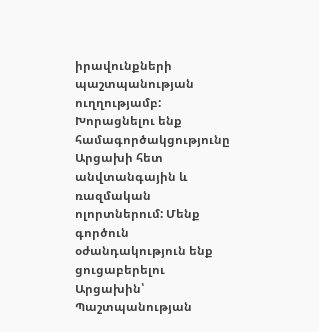իրավունքների պաշտպանության ուղղությամբ: Խորացնելու ենք համագործակցությունը Արցախի հետ անվտանգային և ռազմական ոլորտներում: Մենք գործուն օժանդակություն ենք ցուցաբերելու Արցախին՝ Պաշտպանության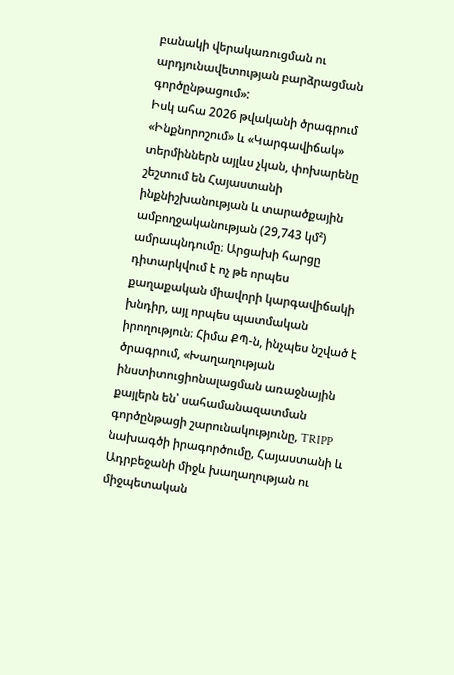բանակի վերակառուցման ու արդյունավետության բարձրացման գործընթացում»:
Իսկ ահա 2026 թվականի ծրագրում «Ինքնորոշում» և «Կարգավիճակ» տերմիններն այլևս չկան, փոխարենը շեշտում են Հայաստանի ինքնիշխանության և տարածքային ամբողջականության (29,743 կմ²) ամրապնդումը։ Արցախի հարցը դիտարկվում է ոչ թե որպես քաղաքական միավորի կարգավիճակի խնդիր, այլ որպես պատմական իրողություն։ Հիմա ՔՊ-ն, ինչպես նշված է ծրագրում, «Խաղաղության ինստիտուցիոնալացման առաջնային քայլերն են՝ սահամանազատման գործընթացի շարունակությունը, TRIPP նախագծի իրագործումը, Հայաստանի և Ադրբեջանի միջև խաղաղության ու միջպետական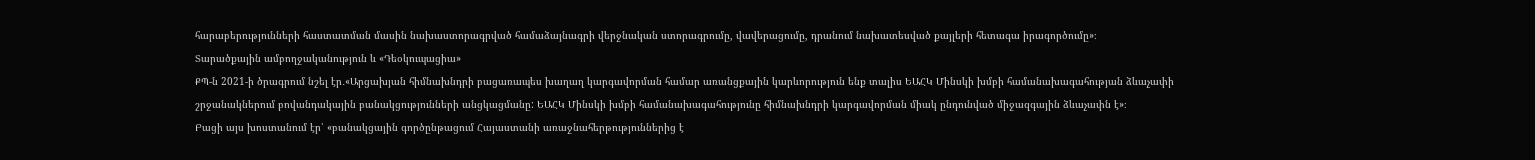հարաբերությունների հաստատման մասին նախաստորագրված համաձայնագրի վերջնական ստորագրումը, վավերացումը, դրանում նախատեսված քայլերի հետագա իրագործումը»։
Տարածքային ամբողջականություն և «Դեօկուպացիա»
ՔՊ-ն 2021-ի ծրագրում նշել էր․«Արցախյան հիմնախնդրի բացառապես խաղաղ կարգավորման համար առանցքային կարևորություն ենք տալիս ԵԱՀԿ Մինսկի խմբի համանախագահության ձևաչափի շրջանակներում բովանդակային բանակցությունների անցկացմանը: ԵԱՀԿ Մինսկի խմբի համանախագահությունը հիմնախնդրի կարգավորման միակ ընդունված միջազգային ձևաչափն է»։
Բացի այս խոստանում էր՝ «բանակցային գործընթացում Հայաստանի առաջնահերթություններից է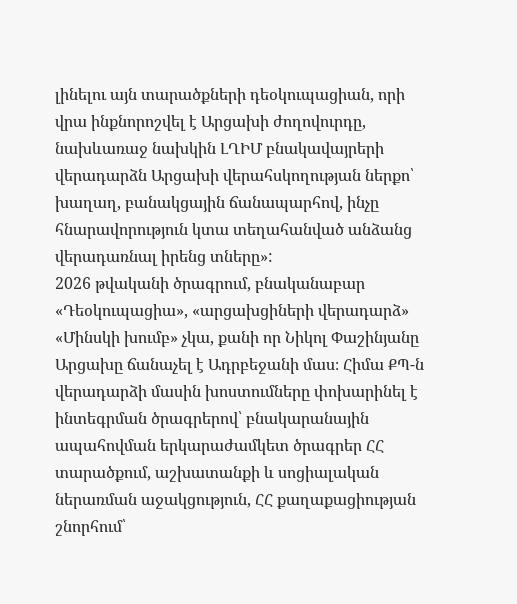լինելու այն տարածքների դեօկուպացիան, որի վրա ինքնորոշվել է Արցախի ժողովուրդը, նախևառաջ նախկին ԼՂԻՄ բնակավայրերի վերադարձն Արցախի վերահսկողության ներքո՝ խաղաղ, բանակցային ճանապարհով, ինչը հնարավորություն կտա տեղահանված անձանց վերադառնալ իրենց տները»:
2026 թվականի ծրագրում, բնականաբար «Դեօկուպացիա», «արցախցիների վերադարձ» «Մինսկի խումբ» չկա, քանի որ Նիկոլ Փաշինյանը Արցախը ճանաչել է Ադրբեջանի մաս։ Հիմա ՔՊ-ն վերադարձի մասին խոստումները փոխարինել է ինտեգրման ծրագրերով՝ բնակարանային ապահովման երկարաժամկետ ծրագրեր ՀՀ տարածքում, աշխատանքի և սոցիալական ներառման աջակցություն, ՀՀ քաղաքացիության շնորհում՝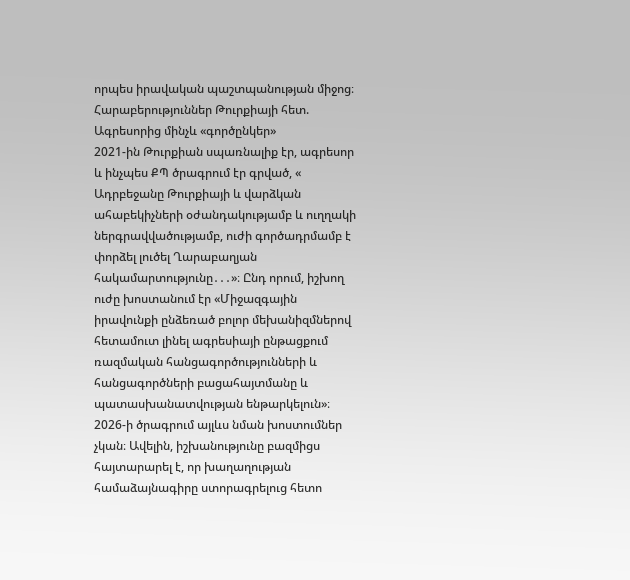որպես իրավական պաշտպանության միջոց։
Հարաբերություններ Թուրքիայի հետ. Ագրեսորից մինչև «գործընկեր»
2021-ին Թուրքիան սպառնալիք էր, ագրեսոր և ինչպես ՔՊ ծրագրում էր գրված, « Ադրբեջանը Թուրքիայի և վարձկան ահաբեկիչների օժանդակությամբ և ուղղակի ներգրավվածությամբ, ուժի գործադրմամբ է փորձել լուծել Ղարաբաղյան հակամարտությունը․․․»։ Ընդ որում, իշխող ուժը խոստանում էր «Միջազգային իրավունքի ընձեռած բոլոր մեխանիզմներով հետամուտ լինել ագրեսիայի ընթացքում ռազմական հանցագործությունների և հանցագործների բացահայտմանը և պատասխանատվության ենթարկելուն»։
2026-ի ծրագրում այլևս նման խոստումներ չկան։ Ավելին, իշխանությունը բազմիցս հայտարարել է, որ խաղաղության համաձայնագիրը ստորագրելուց հետո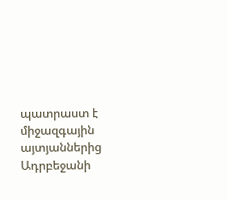պատրաստ է միջազգային այտյաններից Ադրբեջանի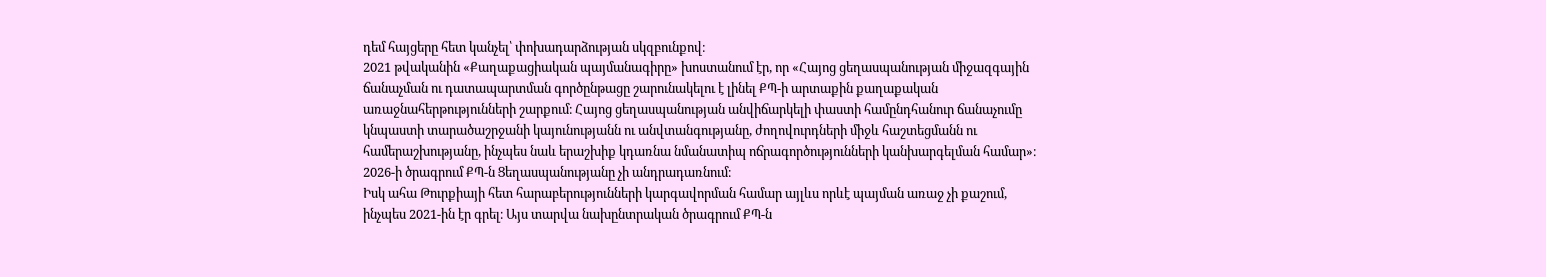դեմ հայցերը հետ կանչել՝ փոխադարձության սկզբունքով։
2021 թվականին «Քաղաքացիական պայմանագիրը» խոստանում էր, որ «Հայոց ցեղասպանության միջազգային ճանաչման ու դատապարտման գործընթացը շարունակելու է լինել ՔՊ-ի արտաքին քաղաքական առաջնահերթությունների շարքում։ Հայոց ցեղասպանության անվիճարկելի փաստի համընդհանուր ճանաչումը կնպաստի տարածաշրջանի կայունությանն ու անվտանգությանը, ժողովուրդների միջև հաշտեցմանն ու համերաշխությանը, ինչպես նաև երաշխիք կդառնա նմանատիպ ոճրագործությունների կանխարգելման համար»։
2026-ի ծրագրում ՔՊ-ն Ցեղասպանությանը չի անդրադառնում։
Իսկ ահա Թուրքիայի հետ հարաբերությունների կարգավորման համար այլևս որևէ պայման առաջ չի քաշում, ինչպես 2021-ին էր գրել։ Այս տարվա նախընտրական ծրագրում ՔՊ-ն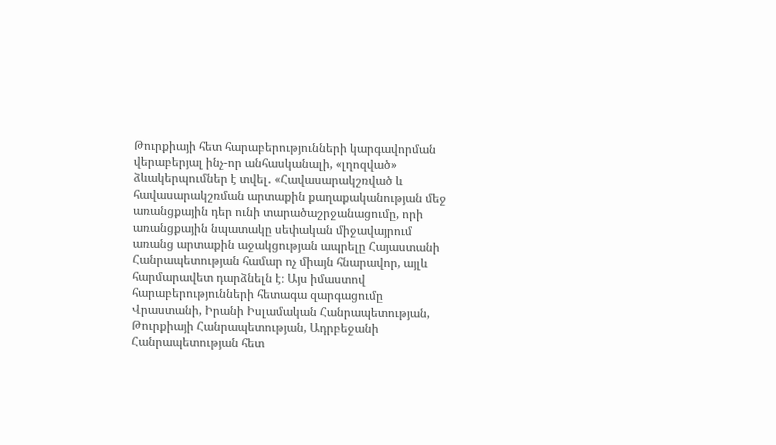Թուրքիայի հետ հարաբերությունների կարգավորման վերաբերյալ ինչ-որ անհասկանալի, «լղոզված» ձևակերպումներ է տվել․ «Հավասարակշռված և հավասարակշռման արտաքին քաղաքականության մեջ առանցքային դեր ունի տարածաշրջանացումը, որի առանցքային նպատակը սեփական միջավայրում առանց արտաքին աջակցության ապրելը Հայաստանի Հանրապետության համար ոչ միայն հնարավոր, այլև հարմարավետ դարձնելն է։ Այս իմաստով հարաբերությունների հետագա զարգացումը Վրաստանի, Իրանի Իսլամական Հանրապետության, Թուրքիայի Հանրապետության, Ադրբեջանի Հանրապետության հետ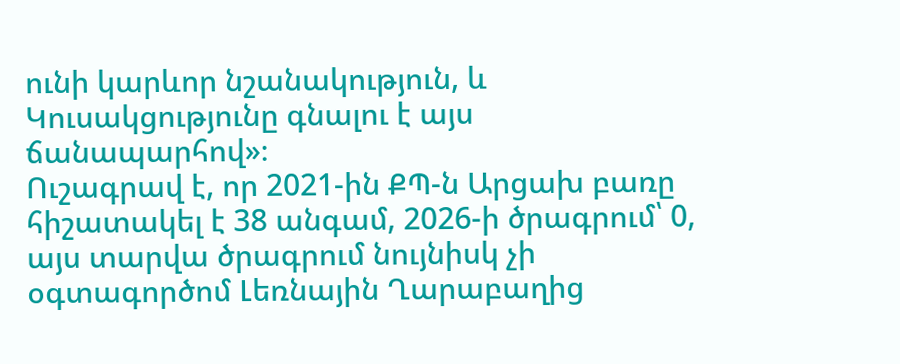ունի կարևոր նշանակություն, և Կուսակցությունը գնալու է այս ճանապարհով»։
Ուշագրավ է, որ 2021-ին ՔՊ-ն Արցախ բառը հիշատակել է 38 անգամ, 2026-ի ծրագրում՝ 0, այս տարվա ծրագրում նույնիսկ չի օգտագործոմ Լեռնային Ղարաբաղից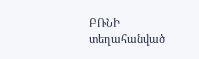ԲՌՆԻ տեղահանված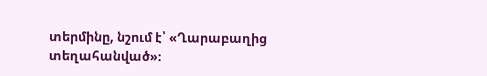տերմինը, նշում է՝ «Ղարաբաղից տեղահանված»։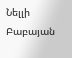Նելլի Բաբայան